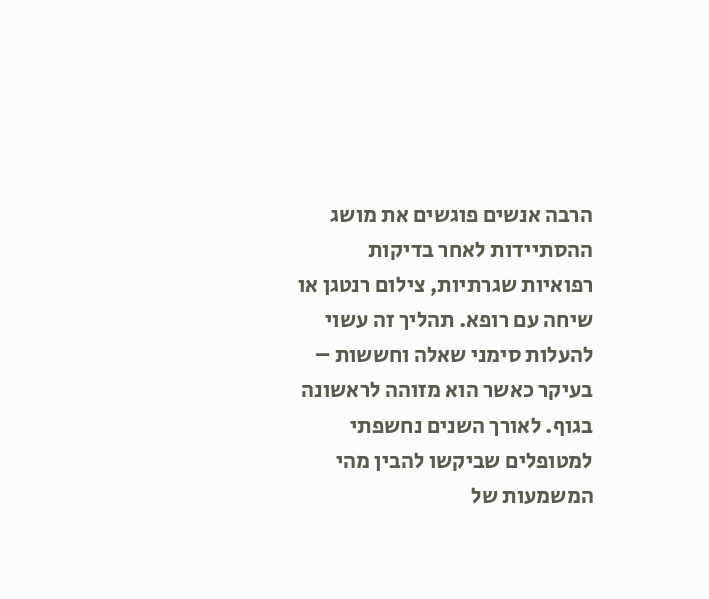הרבה אנשים פוגשים את מושג ההסתיידות לאחר בדיקות רפואיות שגרתיות, צילום רנטגן או שיחה עם רופא. תהליך זה עשוי להעלות סימני שאלה וחששות – בעיקר כאשר הוא מזוהה לראשונה בגוף. לאורך השנים נחשפתי למטופלים שביקשו להבין מהי המשמעות של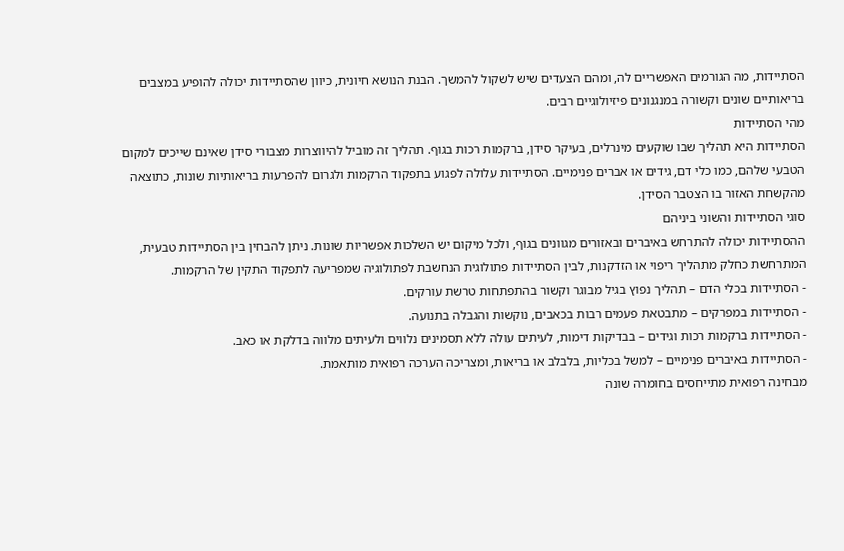הסתיידות, מה הגורמים האפשריים לה, ומהם הצעדים שיש לשקול להמשך. הבנת הנושא חיונית, כיוון שהסתיידות יכולה להופיע במצבים בריאותיים שונים וקשורה במנגנונים פיזיולוגיים רבים.
מהי הסתיידות
הסתיידות היא תהליך שבו שוקעים מינרלים, בעיקר סידן, ברקמות רכות בגוף. תהליך זה מוביל להיווצרות מצבורי סידן שאינם שייכים למקום הטבעי שלהם, כמו כלי דם, גידים או אברים פנימיים. הסתיידות עלולה לפגוע בתפקוד הרקמות ולגרום להפרעות בריאותיות שונות, כתוצאה מהקשחת האזור בו הצטבר הסידן.
סוגי הסתיידות והשוני ביניהם
ההסתיידות יכולה להתרחש באיברים ובאזורים מגוונים בגוף, ולכל מיקום יש השלכות אפשריות שונות. ניתן להבחין בין הסתיידות טבעית, המתרחשת כחלק מתהליך ריפוי או הזדקנות, לבין הסתיידות פתולוגית הנחשבת לפתולוגיה שמפריעה לתפקוד התקין של הרקמות.
- הסתיידות בכלי הדם – תהליך נפוץ בגיל מבוגר וקשור בהתפתחות טרשת עורקים.
- הסתיידות במפרקים – מתבטאת פעמים רבות בכאבים, נוקשות והגבלה בתנועה.
- הסתיידות ברקמות רכות וגידים – בבדיקות דימות, לעיתים עולה ללא תסמינים נלווים ולעיתים מלווה בדלקת או כאב.
- הסתיידות באיברים פנימיים – למשל בכליות, בלבלב או בריאות, ומצריכה הערכה רפואית מותאמת.
מבחינה רפואית מתייחסים בחומרה שונה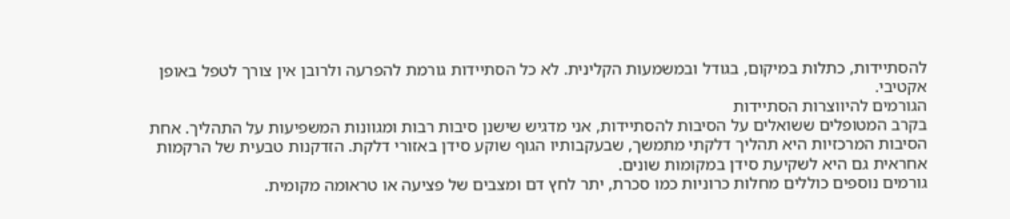להסתיידות, כתלות במיקום, בגודל ובמשמעות הקלינית. לא כל הסתיידות גורמת להפרעה ולרובן אין צורך לטפל באופן אקטיבי.
הגורמים להיווצרות הסתיידות
בקרב המטופלים ששואלים על הסיבות להסתיידות, אני מדגיש שישנן סיבות רבות ומגוונות המשפיעות על התהליך. אחת הסיבות המרכזיות היא תהליך דלקתי מתמשך, שבעקבותיו הגוף שוקע סידן באזורי דלקת. הזדקנות טבעית של הרקמות אחראית גם היא לשקיעת סידן במקומות שונים.
גורמים נוספים כוללים מחלות כרוניות כמו סכרת, יתר לחץ דם ומצבים של פציעה או טראומה מקומית.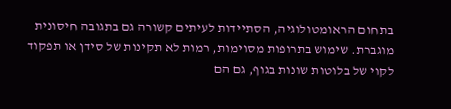בתחום הראומטולוגיה, הסתיידות לעיתים קשורה גם בתגובה חיסונית מוגברת. שימוש בתרופות מסוימות, רמות לא תקינות של סידן או תפקוד לקוי של בלוטות שונות בגוף, גם הם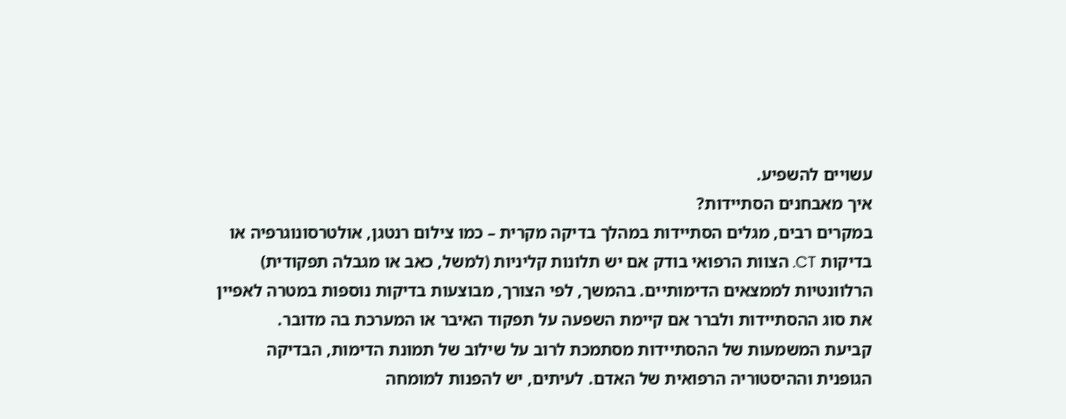עשויים להשפיע.
איך מאבחנים הסתיידות?
במקרים רבים, מגלים הסתיידות במהלך בדיקה מקרית – כמו צילום רנטגן, אולטרסונוגרפיה או בדיקות CT. הצוות הרפואי בודק אם יש תלונות קליניות (למשל, כאב או מגבלה תפקודית) הרלוונטיות לממצאים הדימותיים. בהמשך, לפי הצורך, מבוצעות בדיקות נוספות במטרה לאפיין את סוג ההסתיידות ולברר אם קיימת השפעה על תפקוד האיבר או המערכת בה מדובר.
קביעת המשמעות של ההסתיידות מסתמכת לרוב על שילוב של תמונת הדימות, הבדיקה הגופנית וההיסטוריה הרפואית של האדם. לעיתים, יש להפנות למומחה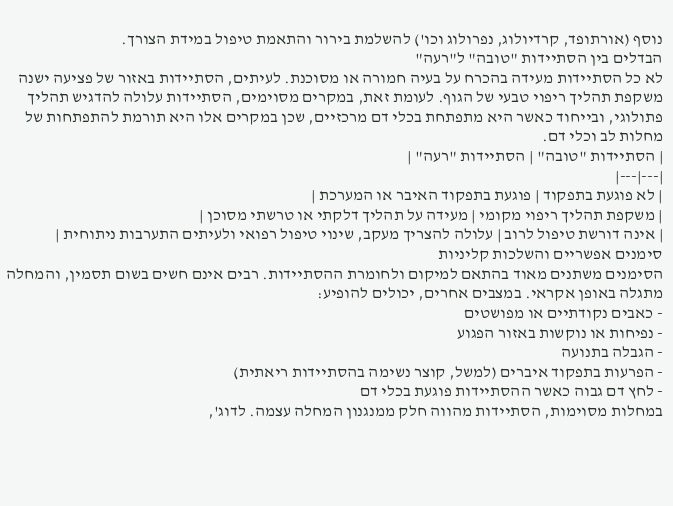נוסף (אורתופד, קרדיולוג, נפרולוג וכו') להשלמת בירור והתאמת טיפול במידת הצורך.
הבדלים בין הסתיידות "טובה" ל"רעה"
לא כל הסתיידות מעידה בהכרח על בעיה חמורה או מסוכנת. לעיתים, הסתיידות באזור של פציעה ישנה משקפת תהליך ריפוי טבעי של הגוף. לעומת זאת, במקרים מסוימים, הסתיידות עלולה להדגיש תהליך פתולוגי, ובייחוד כאשר היא מתפתחת בכלי דם מרכזיים, שכן במקרים אלו היא תורמת להתפתחות של מחלות לב וכלי דם.
| הסתיידות "טובה" | הסתיידות "רעה" |
|---|---|
| לא פוגעת בתפקוד | פוגעת בתפקוד האיבר או המערכת |
| משקפת תהליך ריפוי מקומי | מעידה על תהליך דלקתי או טרשתי מסוכן |
| אינה דורשת טיפול לרוב | עלולה להצריך מעקב, שינוי טיפול רפואי ולעיתים התערבות ניתוחית |
סימנים אפשריים והשלכות קליניות
הסימנים משתנים מאוד בהתאם למיקום ולחומרת ההסתיידות. רבים אינם חשים בשום תסמין, והמחלה מתגלה באופן אקראי. במצבים אחרים, יכולים להופיע:
- כאבים נקודתיים או מפושטים
- נפיחות או נוקשות באזור הפגוע
- הגבלה בתנועה
- הפרעות בתפקוד איברים (למשל, קוצר נשימה בהסתיידות ריאתית)
- לחץ דם גבוה כאשר ההסתיידות פוגעת בכלי דם
במחלות מסוימות, הסתיידות מהווה חלק ממנגנון המחלה עצמה. לדוג',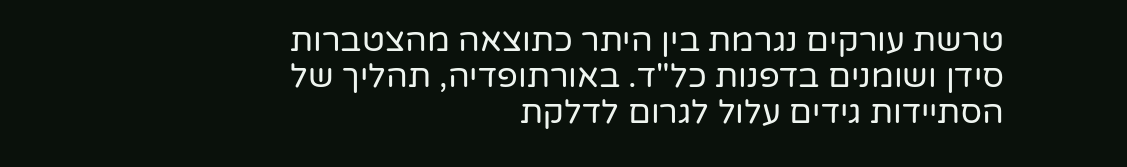טרשת עורקים נגרמת בין היתר כתוצאה מהצטברות סידן ושומנים בדפנות כל"ד. באורתופדיה, תהליך של הסתיידות גידים עלול לגרום לדלקת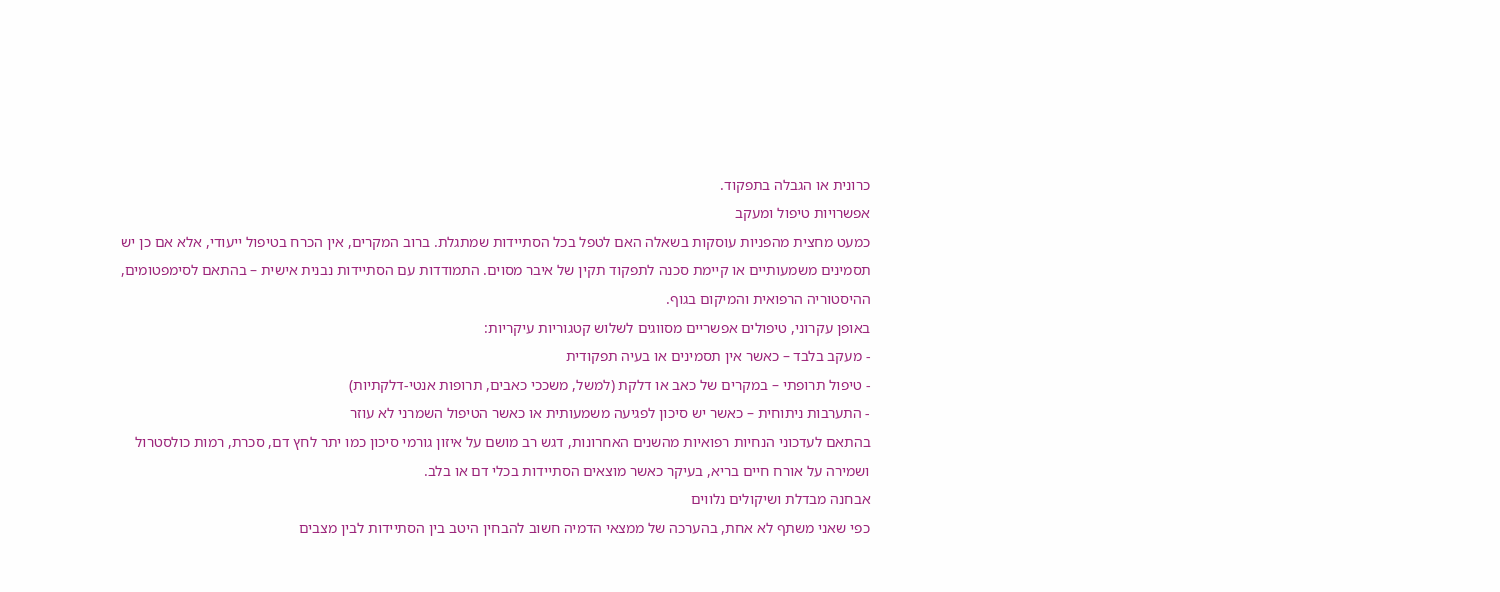כרונית או הגבלה בתפקוד.
אפשרויות טיפול ומעקב
כמעט מחצית מהפניות עוסקות בשאלה האם לטפל בכל הסתיידות שמתגלת. ברוב המקרים, אין הכרח בטיפול ייעודי, אלא אם כן יש תסמינים משמעותיים או קיימת סכנה לתפקוד תקין של איבר מסוים. התמודדות עם הסתיידות נבנית אישית – בהתאם לסימפטומים, ההיסטוריה הרפואית והמיקום בגוף.
באופן עקרוני, טיפולים אפשריים מסווגים לשלוש קטגוריות עיקריות:
- מעקב בלבד – כאשר אין תסמינים או בעיה תפקודית
- טיפול תרופתי – במקרים של כאב או דלקת (למשל, משככי כאבים, תרופות אנטי-דלקתיות)
- התערבות ניתוחית – כאשר יש סיכון לפגיעה משמעותית או כאשר הטיפול השמרני לא עוזר
בהתאם לעדכוני הנחיות רפואיות מהשנים האחרונות, דגש רב מושם על איזון גורמי סיכון כמו יתר לחץ דם, סכרת, רמות כולסטרול ושמירה על אורח חיים בריא, בעיקר כאשר מוצאים הסתיידות בכלי דם או בלב.
אבחנה מבדלת ושיקולים נלווים
כפי שאני משתף לא אחת, בהערכה של ממצאי הדמיה חשוב להבחין היטב בין הסתיידות לבין מצבים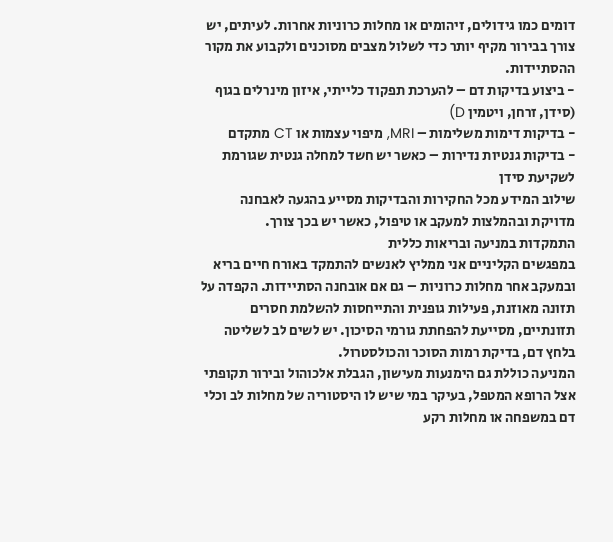דומים כמו גידולים, זיהומים או מחלות כרוניות אחרות. לעיתים, יש צורך בבירור מקיף יותר כדי לשלול מצבים מסוכנים ולקבוע את מקור ההסתיידות.
- ביצוע בדיקות דם – להערכת תפקוד כלייתי, איזון מינרלים בגוף (סידן, זרחן, ויטמין D)
- בדיקות דימות משלימות – MRI, מיפוי עצמות או CT מתקדם
- בדיקות גנטיות נדירות – כאשר יש חשד למחלה גנטית שגורמת לשקיעת סידן
שילוב המידע מכל החקירות והבדיקות מסייע בהגעה לאבחנה מדויקת ובהמלצות למעקב או טיפול, כאשר יש בכך צורך.
התמקדות במניעה ובריאות כללית
במפגשים הקליניים אני ממליץ לאנשים להתמקד באורח חיים בריא ובמעקב אחר מחלות כרוניות – גם אם אובחנה הסתיידות. הקפדה על תזונה מאוזנת, פעילות גופנית והתייחסות להשלמת חסרים תזונתיים, מסייעת להפחתת גורמי הסיכון. יש לשים לב לשליטה בלחץ דם, בדיקת רמות הסוכר והכולסטרול.
המניעה כוללת גם הימנעות מעישון, הגבלת אלכוהול ובירור תקופתי אצל הרופא המטפל, בעיקר במי שיש לו היסטוריה של מחלות לב וכלי דם במשפחה או מחלות רקע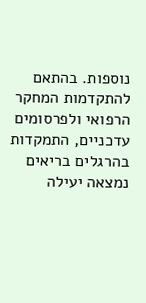נוספות. בהתאם להתקדמות המחקר הרפואי ולפרסומים עדכניים, התמקדות בהרגלים בריאים נמצאה יעילה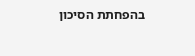בהפחתת הסיכון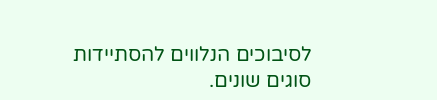לסיבוכים הנלווים להסתיידות סוגים שונים.